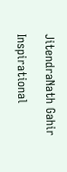JitendraNath Gahir

Inspirational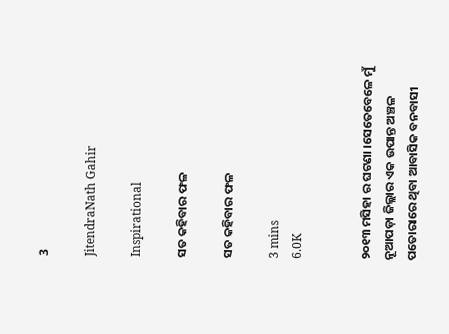3

JitendraNath Gahir

Inspirational

ସତ କହିବାର ଫଳ

ସତ କହିବାର ଫଳ

3 mins
6.0K


୨୦୧୩ ମସିହା ର ଘଟଣା ।ସେତେବେଳେ ମୁଁ ନୂଆପଡ଼ା ଜିଲ୍ଲାର ଏକ ଉପାନ୍ତ ଅଞ୍ଚଳ ପତୋରାରେ ଥିବା ଆବାସିକ ବନବାସୀ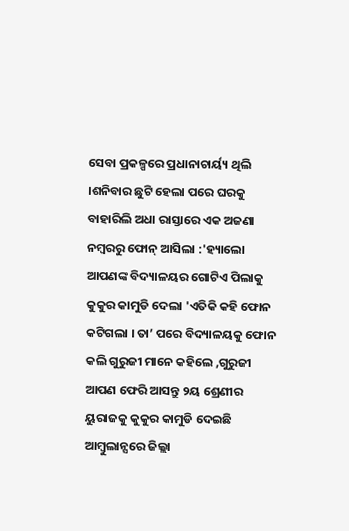ସେବା ପ୍ରକଳ୍ପରେ ପ୍ରଧାନାଚାର୍ୟ୍ୟ ଥିଲି ।ଶନିବାର ଛୁଟି ହେଲା ପରେ ଘରକୁ ବାହାରିଲି ଅଧା ରାସ୍ତାରେ ଏକ ଅଜଣା ନମ୍ବରରୁ ଫୋନ୍ ଆସିଲା :'ହ୍ୟାଲୋ ଆପଣଙ୍କ ବିଦ୍ୟାଳୟର ଗୋଟିଏ ପିଲାକୁ କୁକୁର କାମୁଡି ଦେଲା 'ଏତିକି କହି ଫୋନ କଟିଗଲା । ତା’ ପରେ ବିଦ୍ୟାଳୟକୁ ଫୋନ କଲି ଗୁରୁଜୀ ମାନେ କହିଲେ ,ଗୁରୁଜୀ ଆପଣ ଫେରି ଆସନ୍ତୁ ୨ୟ ଶ୍ରେଣୀର ୟୁରାଜକୁ କୁକୁର କାମୁଡି ଦେଇଛି ଆମ୍ବୁଲାନ୍ସରେ ଜିଲ୍ଲା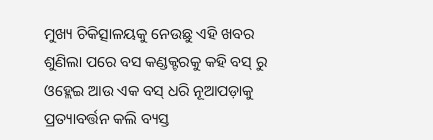ମୁଖ୍ୟ ଚିକିତ୍ସାଳୟକୁ ନେଉଛୁ ଏହି ଖବର ଶୁଣିଲା ପରେ ବସ କଣ୍ଡକ୍ଟରକୁ କହି ବସ୍ ରୁ ଓହ୍ଲେଇ ଆଉ ଏକ ବସ୍ ଧରି ନୂଆପଡ଼ାକୁ ପ୍ରତ୍ୟାବର୍ତ୍ତନ କଲି ବ୍ୟସ୍ତ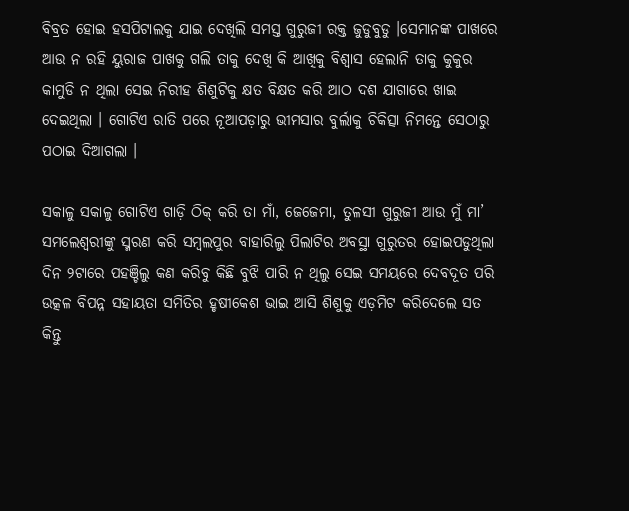ବିବ୍ରତ ହୋଇ ହସପିଟାଲକୁ ଯାଇ ଦେଖିଲି ସମସ୍ତ ଗୁରୁଜୀ ରକ୍ତ ଜୁଡୁବୁଡୁ ।ସେମାନଙ୍କ ପାଖରେ ଆଉ ନ ରହି ୟୁରାଜ ପାଖକୁ ଗଲି ତାକୁ ଦେଖି କି ଆଖିକୁ ବିଶ୍ବାସ ହେଲାନି ତାକୁ କୁକୁର କାମୁଡି ନ ଥିଲା ସେଇ ନିରୀହ ଶିଶୁଟିକୁ କ୍ଷତ ବିକ୍ଷତ କରି ଆଠ ଦଶ ଯାଗାରେ ଖାଇ ଦେଇଥିଲା । ଗୋଟିଏ ରାତି ପରେ ନୂଆପଡ଼ାରୁ ଭୀମସାର ବୁର୍ଲାକୁ ଚିକିତ୍ସା ନିମନ୍ତେ ସେଠାରୁ ପଠାଇ ଦିଆଗଲା ।

ସକାଳୁ ସକାଳୁ ଗୋଟିଏ ଗାଡ଼ି ଠିକ୍ କରି ତା ମାଁ, ଜେଜେମା, ତୁଳସୀ ଗୁରୁଜୀ ଆଉ ମୁଁ ମା’ ସମଲେଶ୍ଵରୀଙ୍କୁ ସ୍ମରଣ କରି ସମ୍ବଲପୁର ବାହାରିଲୁ ପିଲାଟିର ଅବସ୍ଥା ଗୁରୁତର ହୋଇପଡୁଥିଲା ଦିନ ୨ଟାରେ ପହଞ୍ଚିଲୁ କଣ କରିବୁ କିଛି ବୁଝି ପାରି ନ ଥିଲୁ ସେଇ ସମୟରେ ଦେବଦୂତ ପରି ଉତ୍କଳ ବିପନ୍ନ ସହାୟତା ସମିତିର ହୃଷୀକେଶ ଭାଇ ଆସି ଶିଶୁକୁ ଏଡ଼ମିଟ କରିଦେଲେ ସତ କିନ୍ତୁ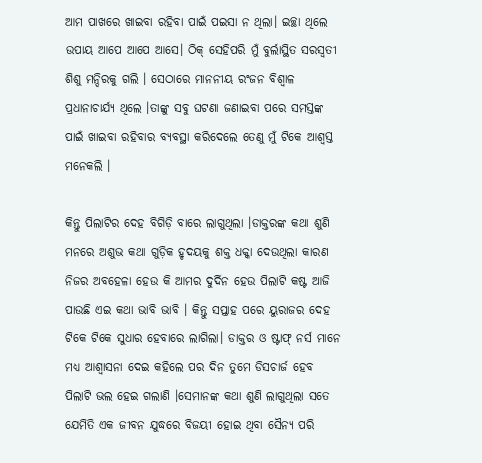ଆମ ପାଖରେ ଖାଇବା ରହିବା ପାଇଁ ପଇସା ନ ଥିଲା। ଇଚ୍ଛା ଥିଲେ ଉପାୟ ଆପେ ଆପେ ଆସେ। ଠିକ୍ ସେହିପରି ମୁଁ ବୁର୍ଲାସ୍ଥିତ ସରସ୍ଵତୀ ଶିଶୁ ମନ୍ଦିରକୁ ଗଲି । ସେଠାରେ ମାନନୀୟ ରଂଜନ ବିଶ୍ଵାଳ ପ୍ରଧାନାଚାର୍ଯ୍ୟ ଥିଲେ ।ତାଙ୍କୁ ସବୁ ଘଟଣା ଜଣାଇବା ପରେ ସମସ୍ତଙ୍କ ପାଇଁ ଖାଇବା ରହିବାର ବ୍ୟବସ୍ଥା କରିଦେଲେ ତେଣୁ ମୁଁ ଟିକେ ଆଶ୍ଵସ୍ତ ମନେକଲି ।

କିନ୍ତୁ ପିଲାଟିର ଦେହ ବିଗିଡ଼ି ବାରେ ଲାଗୁଥିଲା ।ଡାକ୍ତରଙ୍କ କଥା ଶୁଣି ମନରେ ଅଶୁଭ କଥା ଗୁଡ଼ିକ ହୃଦୟକୁ ଶକ୍ତ ଧକ୍କା ଦେଉଥିଲା କାରଣ ନିଜର ଅବହେଳା ହେଉ କି ଆମର ଦୁର୍ଦିନ ହେଉ ପିଲାଟି କଷ୍ଟ ଆଜି ପାଉଛି ଏଇ କଥା ଭାବି ଭାବି । କିନ୍ତୁ ସପ୍ତାହ ପରେ ୟୁରାଜର ଦେହ ଟିକେ ଟିକେ ସୁଧାର ହେବାରେ ଲାଗିଲା। ଡାକ୍ତର ଓ ଷ୍ଟାଫ୍ ନର୍ସ ମାନେ ମଧ୍ୟ ଆଶ୍ବାସନା ଦେଇ କହିଲେ ପର ଦିନ ତୁମେ ଡିସଚାର୍ଜ ହେବ ପିଲାଟି ଭଲ ହେଇ ଗଲାଣି ।ସେମାନଙ୍କ କଥା ଶୁଣି ଲାଗୁଥିଲା ସତେ ଯେମିତି ଏକ ଜୀବନ ଯୁଦ୍ଧରେ ବିଜୟୀ ହୋଇ ଥିବା ସୈନ୍ୟ ପରି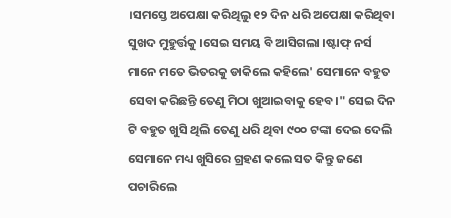।ସମସ୍ତେ ଅପେକ୍ଷା କରିଥିଲୁ ୧୨ ଦିନ ଧରି ଅପେକ୍ଷା କରିଥିବା ସୁଖଦ ମୁହୁର୍ତ୍ତକୁ ।ସେଇ ସମୟ ବି ଆସିଗଲା ।ଷ୍ଟାଫ୍ ନର୍ସ ମାନେ ମତେ ଭିତରକୁ ଡାକିଲେ କହିଲେ' ସେମାନେ ବହୁତ ସେବା କରିଛନ୍ତି ତେଣୁ ମିଠା ଖୁଆଇବାକୁ ହେବ।" ସେଇ ଦିନ ଟି ବହୁତ ଖୁସି ଥିଲି ତେଣୁ ଧରି ଥିବା ୯୦୦ ଟଙ୍କା ଦେଇ ଦେଲି ସେମାନେ ମଧ୍ୟ ଖୁସିରେ ଗ୍ରହଣ କଲେ ସତ କିନ୍ତୁ ଜଣେ ପଚାରିଲେ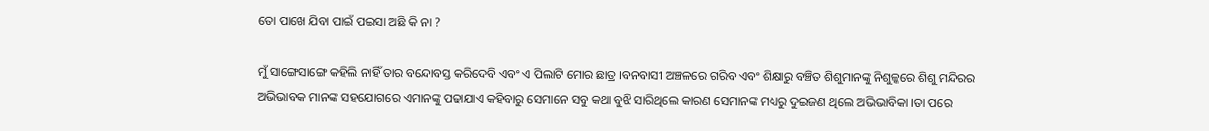ତୋ ପାଖେ ଯିବା ପାଇଁ ପଇସା ଅଛି କି ନା ?

ମୁଁ ସାଙ୍ଗେସାଙ୍ଗେ କହିଲି ନାହିଁ ତାର ବନ୍ଦୋବସ୍ତ କରିଦେବି ଏବଂ ଏ ପିଲାଟି ମୋର ଛାତ୍ର ।ବନବାସୀ ଅଞ୍ଚଳରେ ଗରିବ ଏବଂ ଶିକ୍ଷାରୁ ବଞ୍ଚିତ ଶିଶୁମାନଙ୍କୁ ନିଶୁଳ୍କରେ ଶିଶୁ ମନ୍ଦିରର ଅଭିଭାବକ ମାନଙ୍କ ସହଯୋଗରେ ଏମାନଙ୍କୁ ପଢାଯାଏ କହିବାରୁ ସେମାନେ ସବୁ କଥା ବୁଝି ସାରିଥିଲେ କାରଣ ସେମାନଙ୍କ ମଧ୍ୟରୁ ଦୁଇଜଣ ଥିଲେ ଅଭିଭାବିକା ।ତା ପରେ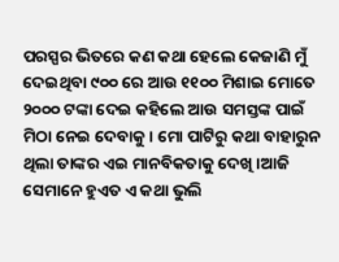ପରସ୍ପର ଭିତରେ କଣ କଥା ହେଲେ କେଜାଣି ମୁଁ ଦେଇଥିବା ୯୦୦ ରେ ଆଉ ୧୧୦୦ ମିଶାଇ ମୋତେ ୨୦୦୦ ଟଙ୍କା ଦେଇ କହିଲେ ଆଉ ସମସ୍ତଙ୍କ ପାଇଁ ମିଠା ନେଇ ଦେବାକୁ । ମୋ ପାଟିରୁ କଥା ବାହାରୁନ ଥିଲା ତାଙ୍କର ଏଇ ମାନବିକତାକୁ ଦେଖି ।ଆଜି ସେମାନେ ହୁଏତ ଏ କଥା ଭୁଲି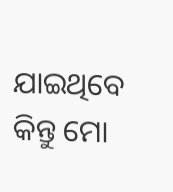ଯାଇଥିବେ କିନ୍ତୁ ମୋ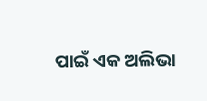ପାଇଁ ଏକ ଅଲିଭା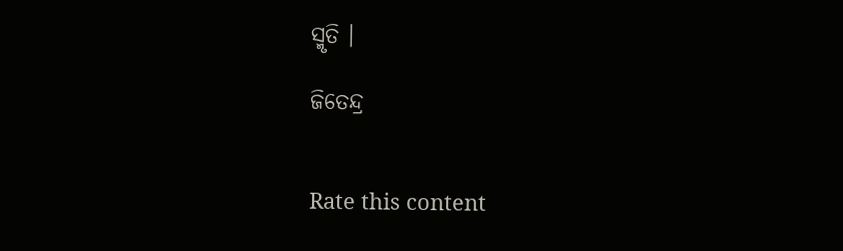ସ୍ମୃତି ।

ଜିତେନ୍ଦ୍ର


Rate this content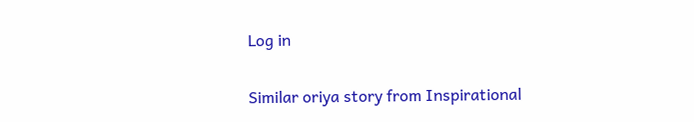Log in

Similar oriya story from Inspirational